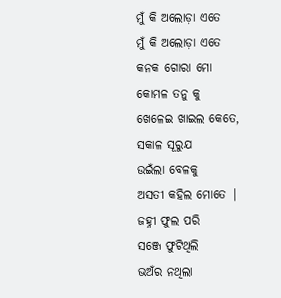ମୁଁ କି ଅଲୋଡ଼ା ଏତେ
ମୁଁ କି ଅଲୋଡ଼ା ଏତେ
କନକ ଗୋରା ମୋ
କୋମଳ ତନୁ କୁ
ଖେଳେଇ ଖାଇଲ କେତେ,
ସକାଳ ସୂରୁଯ
ଉଇଁଲା ବେଳକୁ
ଅସତୀ କହିଲ ମୋତେ |
ଜହ୍ନୀ ଫୁଲ ପରି
ସଞ୍ଜେ ଫୁଟିଥିଲି
ଭଅଁର ନଥିଲା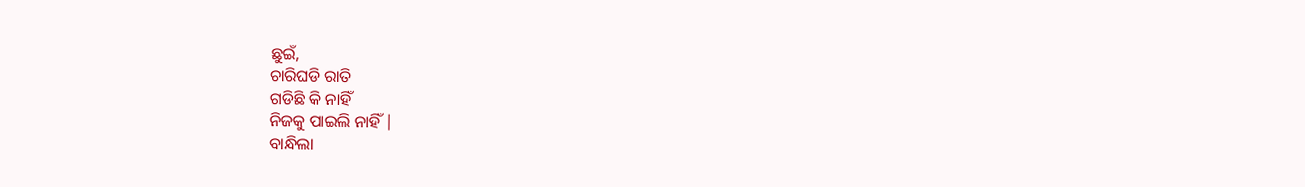ଛୁଇଁ,
ଚାରିଘଡି ରାତି
ଗଡିଛି କି ନାହିଁ
ନିଜକୁ ପାଇଲି ନାହିଁ |
ବାନ୍ଧିଲା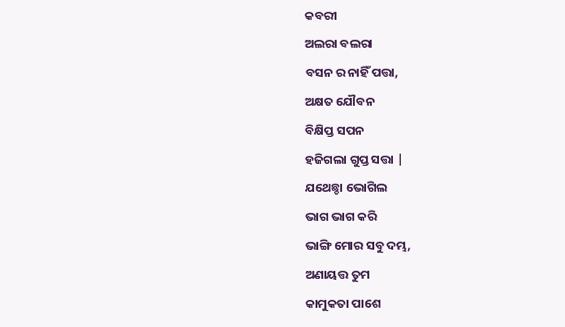କବରୀ
ଅଲରା ବଲରା
ବସନ ର ନାହିଁ ପତ୍ତା,
ଅକ୍ଷତ ଯୌବନ
ବିକ୍ଷିପ୍ତ ସପନ
ହଜିଗଲା ଗୁପ୍ତ ସତ୍ତା |
ଯଥେଛ୍ଚା ଭୋଗିଲ
ଭାଗ ଭାଗ କରି
ଭାଙ୍ଗି ମୋର ସବୁ ଦମ୍ଭ,
ଅଣାୟତ୍ତ ତୁମ
କାମୁକତା ପାଶେ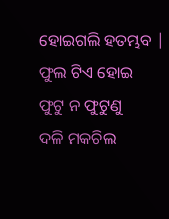ହୋଇଗଲି ହତମ୍ଭବ |
ଫୁଲ ଟିଏ ହୋଇ
ଫୁଟୁ ନ ଫୁଟୁଣୁ
ଦଳି ମକଚିଲ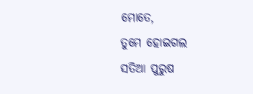ମୋତେ,
ତୁମେ ହୋଇଗଲ
ସତିଆ ପୁରୁଷ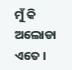ମୁଁ କି ଅଲୋଡା ଏତେ ।